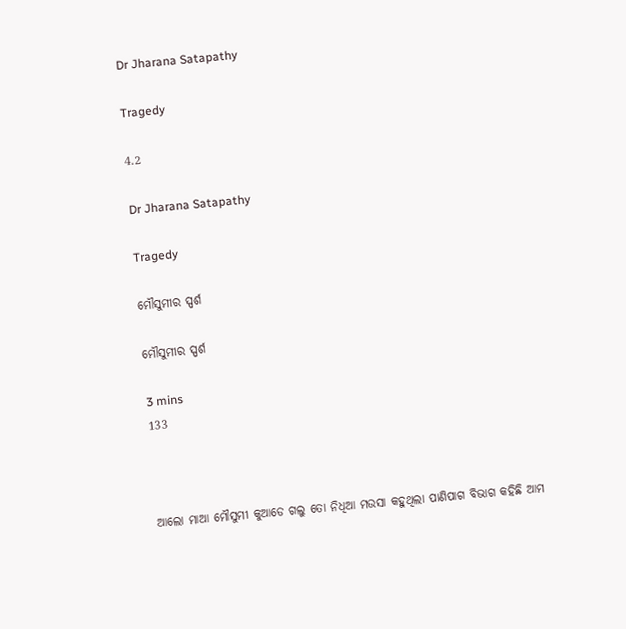Dr Jharana Satapathy

Tragedy

4.2

Dr Jharana Satapathy

Tragedy

ମୌସୁମୀର ସ୍ପର୍ଶ

ମୌସୁମୀର ସ୍ପର୍ଶ

3 mins
133



ଆଲୋ ମାଆ ମୌସୁମୀ କୁଆଡେ ଗଲୁ ତୋ ନିଧିଆ ମଉସା କହୁଥିଲା ପାଣିପାଗ ବିଭାଗ କହିଛି ଆମ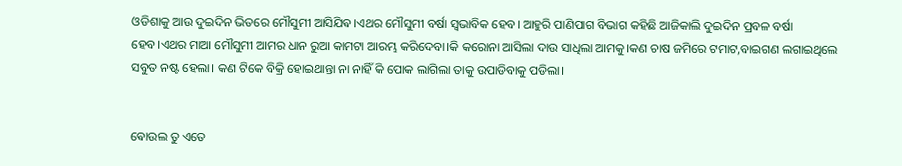ଓଡିଶାକୁ ଆଉ ଦୁଇଦିନ ଭିତରେ ମୌସୁମୀ ଆସିଯିଵ।ଏଥର ମୌସୁମୀ ବର୍ଷା ସ୍ବଭାବିକ ହେବ। ଆହୁରି ପାଣିପାଗ ବିଭାଗ କହିଛି ଆଜିକାଲି ଦୁଇଦିନ ପ୍ରବଳ ବର୍ଷା ହେବ।ଏଥର ମାଆ ମୌସୁମୀ ଆମର ଧାନ ରୁଆ କାମଟା ଆରମ୍ଭ କରିଦେବା।କି କରୋନା ଆସିଲା ଦାଉ ସାଧିଲା ଆମକୁ।କଣ ଚାଷ ଜମିରେ ଟମାଟ,ବାଇଗଣ ଲଗାଇଥିଲେ ସବୁତ ନଷ୍ଟ ହେଲା। କଣ ଟିକେ ବିକ୍ରି ହୋଇଥାନ୍ତା ନା ନାହିଁ କି ପୋକ ଲାଗିଲା ତାକୁ ଉପାଡିବାକୁ ପଡିଲା।


ଵୋଉଲ ତୁ ଏତେ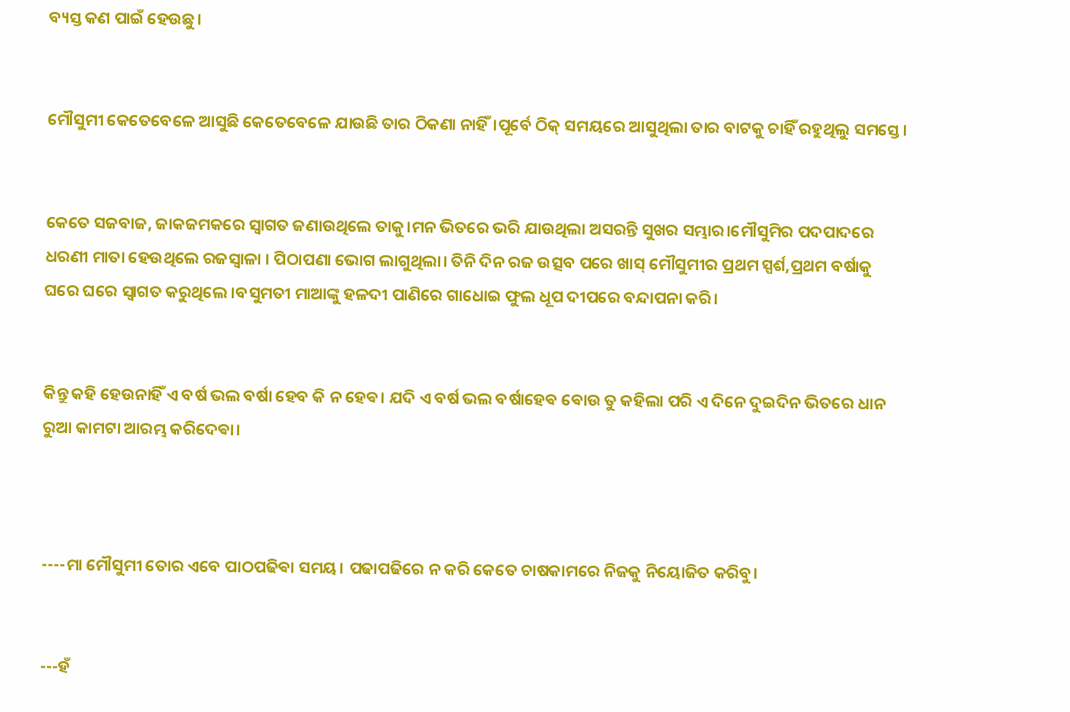ବ୍ୟସ୍ତ କଣ ପାଇଁ ହେଉଛୁ।


ମୌସୁମୀ କେତେବେଳେ ଆସୁଛି କେତେବେଳେ ଯାଉଛି ତାର ଠିକଣା ନାହିଁ।ପୂର୍ବେ ଠିକ୍ ସମୟରେ ଆସୁଥିଲା ତାର ବାଟକୁ ଚାହିଁ ରହୁଥିଲୁ ସମସ୍ତେ।


କେତେ ସଜବାଜ, ଜାକଜମକରେ ସ୍ବାଗତ ଜଣାଉଥିଲେ ତାକୁ।ମନ ଭିତରେ ଭରି ଯାଉଥିଲା ଅସରନ୍ତି ସୁଖର ସମ୍ଭାର।ମୌସୁମିର ପଦପାଦରେ ଧରଣୀ ମାତା ହେଉଥିଲେ ରଜସ୍ବାଳା । ପିଠାପଣା ଭୋଗ ଲାଗୁଥିଲା। ତିନି ଦିନ ରଜ ଉତ୍ସବ ପରେ ଖାସ୍ ମୌସୁମୀର ପ୍ରଥମ ସ୍ପର୍ଶ,ପ୍ରଥମ ବର୍ଷାକୁ ଘରେ ଘରେ ସ୍ବାଗତ କରୁଥିଲେ ।ବସୁମତୀ ମାଆଙ୍କୁ ହଳଦୀ ପାଣିରେ ଗାଧୋଇ ଫୁଲ ଧୂପ ଦୀପରେ ବନ୍ଦାପନା କରି।


କିନ୍ତୁ କହି ହେଉନାହିଁ ଏ ବର୍ଷ ଭଲ ବର୍ଷା ହେବ କି ନ ହେଵ। ଯଦି ଏ ବର୍ଷ ଭଲ ବର୍ଷାହେଵ ଵୋଉ ତୁ କହିଲା ପରି ଏ ଦିନେ ଦୁଇଦିନ ଭିତରେ ଧାନ ରୁଆ କାମଟା ଆରମ୍ଭ କରିଦେଵା।



----ମା ମୌସୁମୀ ତୋର ଏବେ ପାଠପଢିଵା ସମୟ। ପଢାପଢିରେ ନ କରି କେତେ ଚାଷକାମରେ ନିଜକୁ ନିୟୋଜିତ କରିବୁ।


---ହଁ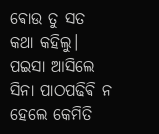ଵୋଉ ତୁ ସତ କଥା କହିଲୁ। ପଇସା ଆସିଲେ ସିନା ପାଠପଢିଵି ନ ହେଲେ କେମିତି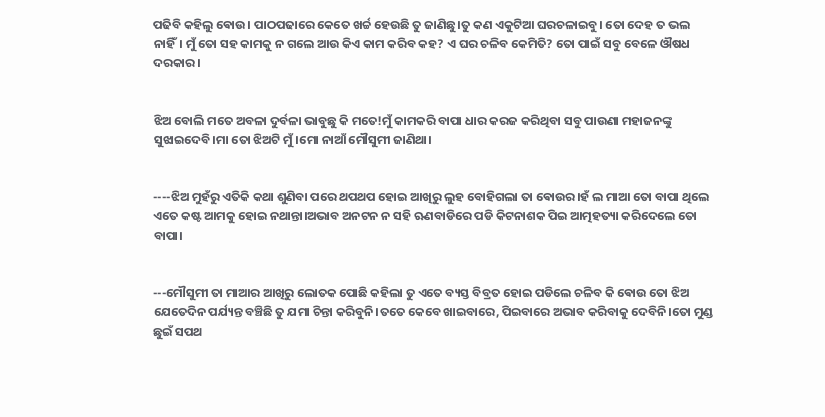ପଢିବି କହିଲୁ ଵୋଉ। ପାଠପଢାରେ କେତେ ଖର୍ଚ୍ଚ ହେଉଛି ତୁ ଜାଣିଛୁ।ତୁ କଣ ଏକୁଟିଆ ଘରଚଳାଇବୁ। ତୋ ଦେହ ତ ଭଲ ନାହିଁ। ମୁଁ ତୋ ସହ କାମକୁ ନ ଗଲେ ଆଉ କିଏ କାମ କରିବ କହ? ଏ ଘର ଚଳିବ କେମିତି? ତୋ ପାଇଁ ସବୁ ବେଳେ ଔଷଧ ଦରକାର।


ଝିଅ ବୋଲି ମତେ ଅବଳା ଦୁର୍ବଳା ଭାବୁଛୁ କି ମତେ!ମୁଁ କାମକରି ବାପା ଧାର କରଜ କରିଥିବା ସବୁ ପାଉଣା ମହାଜନଙ୍କୁ ସୁଝାଇଦେବି।ମା ତୋ ଝିଅଟି ମୁଁ।ମୋ ନାଆଁ ମୌସୁମୀ ଜାଣିଥା।


----ଝିଅ ମୁହଁରୁ ଏତିକି କଥା ଶୁଣିବା ପରେ ଥପଥପ ହୋଇ ଆଖିରୁ ଲୁହ ବୋହିଗଲା ତା ଵୋଉର।ହଁ ଲ ମାଆ ତୋ ବାପା ଥିଲେ ଏତେ କଷ୍ଟ ଆମକୁ ହୋଇ ନଥାନ୍ତା।ଅଭାବ ଅନଟନ ନ ସହି ଋଣବାଡିରେ ପଡି କିଟନାଶକ ପିଇ ଆତ୍ମହତ୍ୟା କରିଦେଲେ ତୋ ବାପା।


---ମୌସୁମୀ ତା ମାଆର ଆଖିରୁ ଲୋତକ ପୋଛି କହିଲା ତୁ ଏତେ ବ୍ୟସ୍ତ ବିବ୍ରତ ହୋଇ ପଡିଲେ ଚଳିବ କି ଵୋଉ ତୋ ଝିଅ ଯେତେଦିନ ପର୍ଯ୍ୟନ୍ତ ବଞ୍ଚିଛି ତୁ ଯମା ଚିନ୍ତା କରିବୁନି।ତତେ କେବେ ଖାଇବାରେ, ପିଇବାରେ ଅଭାବ କରିବାକୁ ଦେବିନି।ତୋ ମୁଣ୍ଡ ଛୁଇଁ ସପଥ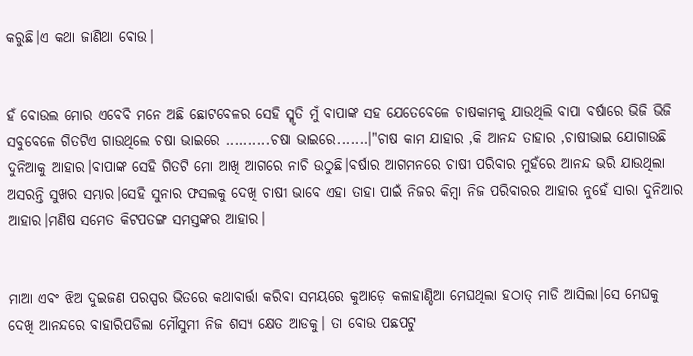କରୁଛି।ଏ କଥା ଜାଣିଥା ଵୋଉ।


ହଁ ବୋଉଲ ମୋର ଏବେବି ମନେ ଅଛି ଛୋଟବେଳର ସେହି ସ୍ମୃତି ମୁଁ ବାପାଙ୍କ ସହ ଯେତେବେଳେ ଚାଷକାମକୁ ଯାଉଥିଲି ବାପା ବର୍ଷାରେ ଭିଜି ଭିଜି ସବୁବେଳେ ଗିତଟିଏ ଗାଉଥିଲେ ଚଷା ଭାଇରେ ..........ଚଷା ଭାଇରେ.......।"ଚାଷ କାମ ଯାହାର ,କି ଆନନ୍ଦ ତାହାର ,ଚାଷୀଭାଇ ଯୋଗାଉଛି ଦୁନିଆକୁ ଆହାର।ବାପାଙ୍କ ସେହି ଗିତଟି ମୋ ଆଖି ଆଗରେ ନାଚି ଉଠୁଛି।ବର୍ଷାର ଆଗମନରେ ଚାଷୀ ପରିବାର ମୁହଁରେ ଆନନ୍ଦ ଭରି ଯାଉଥିଲା ଅସରନ୍ତି ସୁଖର ସମ୍ଭାର।ସେହି ସୁନାର ଫସଲକୁ ଦେଖି ଚାଷୀ ଭାବେ ଏହା ତାହା ପାଇଁ ନିଜର କିମ୍ବା ନିଜ ପରିବାରର ଆହାର ନୁହେଁ ସାରା ଦୁନିଆର ଆହାର।ମଣିଷ ସମେତ କିଟପତଙ୍ଗ ସମସ୍ତଙ୍କର ଆହାର।


ମାଆ ଏବଂ ଝିଅ ଦୁଇଜଣ ପରସ୍ପର ଭିତରେ କଥାବାର୍ତ୍ତା କରିବା ସମୟରେ କୁଆଡ଼େ କଳାହାଣ୍ଡିଆ ମେଘଥିଲା ହଠାତ୍ ମାଡି ଆସିଲା।ସେ ମେଘକୁ ଦେଖି ଆନନ୍ଦରେ ବାହାରିପଡିଲା ମୌସୁମୀ ନିଜ ଶସ୍ୟ କ୍ଷେତ ଆଡକୁ। ତା ବୋଉ ପଛପଟୁ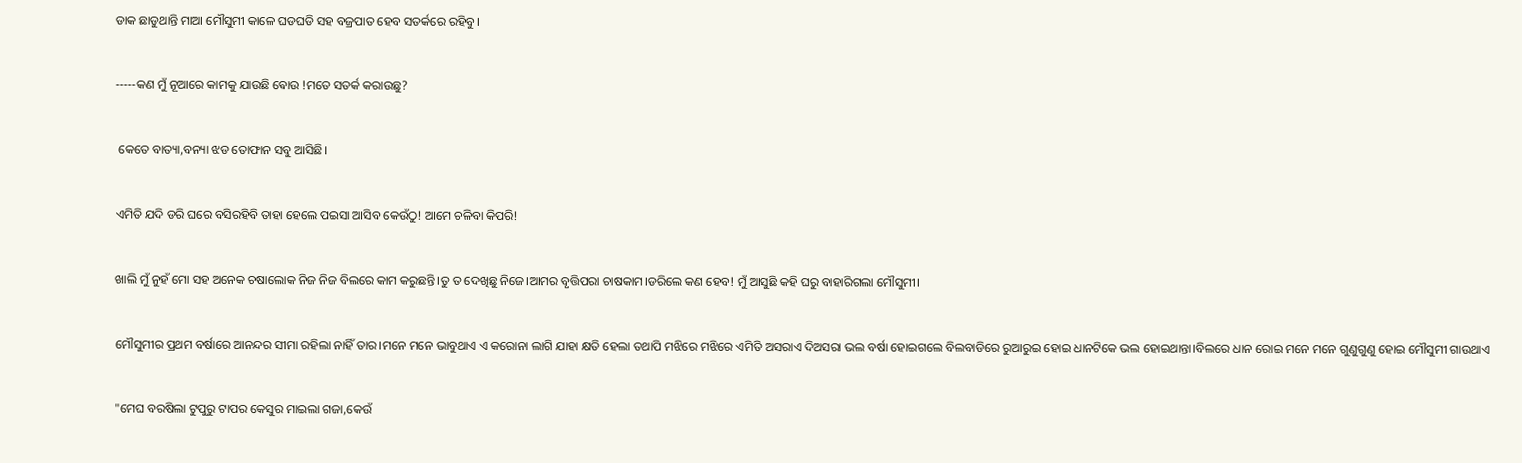ଡାକ ଛାଡୁଥାନ୍ତି ମାଆ ମୌସୁମୀ କାଳେ ଘଡଘଡି ସହ ବଜ୍ରପାତ ହେବ ସତର୍କରେ ରହିବୁ।


-----କଣ ମୁଁ ନୂଆରେ କାମକୁ ଯାଉଛି ଵୋଉ !ମତେ ସତର୍କ କରାଉଛୁ?


 କେତେ ବାତ୍ୟା,ବନ୍ୟା ଝଡ ତୋଫାନ ସବୁ ଆସିଛି।


ଏମିତି ଯଦି ଡରି ଘରେ ବସିରହିବି ତାହା ହେଲେ ପଇସା ଆସିବ କେଉଁଠୁ! ଆମେ ଚଳିବା କିପରି!


ଖାଲି ମୁଁ ନୁହଁ ମୋ ସହ ଅନେକ ଚଷାଲୋକ ନିଜ ନିଜ ବିଲରେ କାମ କରୁଛନ୍ତି।ତୁ ତ ଦେଖିଛୁ ନିଜେ।ଆମର ବୃତ୍ତିପରା ଚାଷକାମ।ଡରିଲେ କଣ ହେବ! ମୁଁ ଆସୁଛି କହି ଘରୁ ବାହାରିଗଲା ମୌସୁମୀ।


ମୌସୁମୀର ପ୍ରଥମ ବର୍ଷାରେ ଆନନ୍ଦର ସୀମା ରହିଲା ନାହିଁ ତାର।ମନେ ମନେ ଭାବୁଥାଏ ଏ କରୋନା ଲାଗି ଯାହା କ୍ଷତି ହେଲା ତଥାପି ମଝିରେ ମଝିରେ ଏମିତି ଅସରାଏ ଦିଅସରା ଭଲ ବର୍ଷା ହୋଇଗଲେ ବିଲବାଡିରେ ରୁଆରୁଇ ହୋଇ ଧାନଟିକେ ଭଲ ହୋଇଥାନ୍ତା।ବିଲରେ ଧାନ ରୋଇ ମନେ ମନେ ଗୁଣୁଗୁଣୁ ହୋଇ ମୌସୁମୀ ଗାଉଥାଏ


"ମେଘ ବରଷିଲା ଟୁପୁରୁ ଟାପର କେସୁର ମାଇଲା ଗଜା,କେଉଁ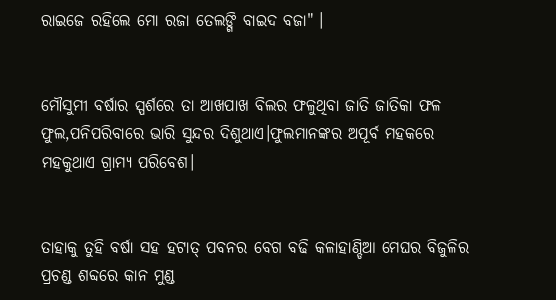ରାଇଜେ ରହିଲେ ମୋ ରଜା ତେଲଙ୍ଗି ବାଇଦ ବଜା" ।


ମୌସୁମୀ ବର୍ଷାର ସ୍ପର୍ଶରେ ତା ଆଖପାଖ ବିଲର ଫଳୁଥିବା ଜାତି ଜାତିକା ଫଳ ଫୁଲ,ପନିପରିବାରେ ଭାରି ସୁନ୍ଦର ଦିଶୁଥାଏ।ଫୁଲମାନଙ୍କର ଅପୂର୍ବ ମହକରେ ମହକୁଥାଏ ଗ୍ରାମ୍ୟ ପରିବେଶ।


ତାହାକୁ ତୁହି ବର୍ଷା ସହ ହଟାତ୍ ପବନର ବେଗ ବଢି କଳାହାଣ୍ଡିଆ ମେଘର ବିଜୁଳିର ପ୍ରଚଣ୍ଡ ଶବ୍ଦରେ କାନ ମୁଣ୍ଡ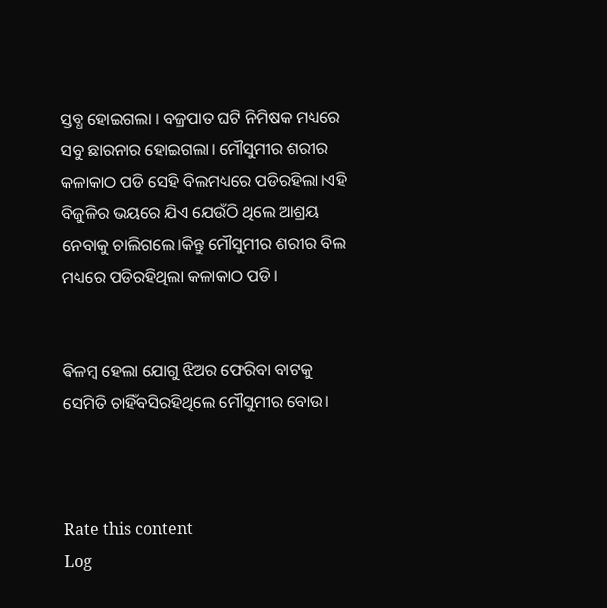ସ୍ତବ୍ଧ ହୋଇଗଲା । ବଜ୍ରପାତ ଘଟି ନିମିଷକ ମଧ୍ୟରେ ସବୁ ଛାରନାର ହୋଇଗଲା। ମୌସୁମୀର ଶରୀର କଳାକାଠ ପଡି ସେହି ବିଲମଧ୍ୟରେ ପଡିରହିଲା।ଏହି ବିଜୁଳିର ଭୟରେ ଯିଏ ଯେଉଁଠି ଥିଲେ ଆଶ୍ରୟ ନେବାକୁ ଚାଲିଗଲେ।କିନ୍ତୁ ମୌସୁମୀର ଶରୀର ବିଲ ମଧ୍ୟରେ ପଡିରହିଥିଲା କଳାକାଠ ପଡି।


ଵିଳମ୍ଵ ହେଲା ଯୋଗୁ ଝିଅର ଫେରିବା ବାଟକୁ ସେମିତି ଚାହିଁବସିରହିଥିଲେ ମୌସୁମୀର ବୋଉ।



Rate this content
Log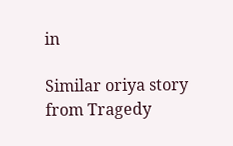in

Similar oriya story from Tragedy